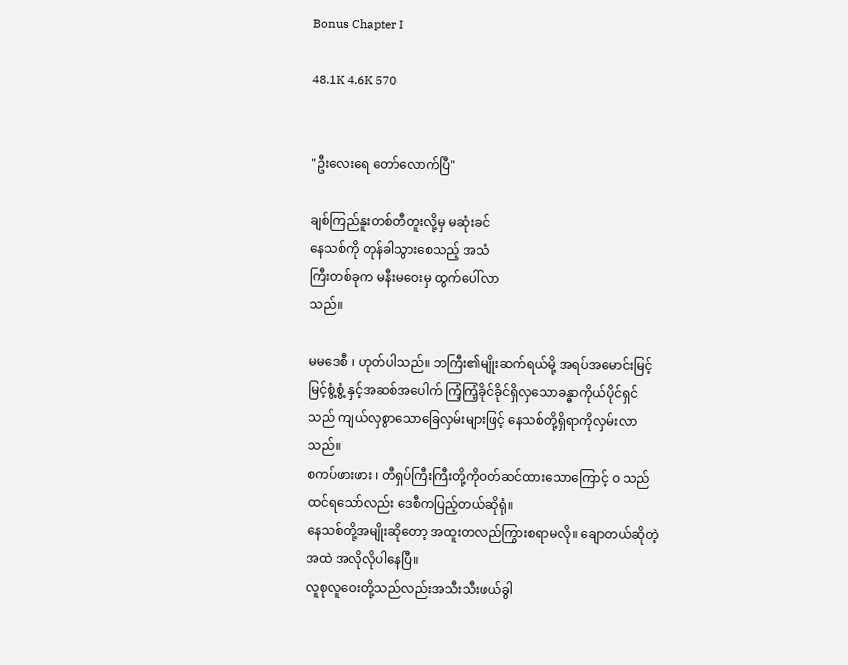Bonus Chapter I

48.1K 4.6K 570


"ဦးလေးရေ တော်လောက်ပြီ"

ချစ်ကြည်နူးတစ်တီတူးလို့မှ မဆုံးခင်
နေသစ်ကို တုန်ခါသွားစေသည့် အသံ
ကြီးတစ်ခုက မနီးမဝေးမှ ထွက်ပေါ်လာ
သည်။

မမဒေစီ ၊ ဟုတ်ပါသည်။ ဘကြီး၏မျိုးဆက်ရယ်မို့ အရပ်အမောင်းမြင့်မြင့်စွံ့စွံ့ နှင့်အဆစ်အပေါက် ကြံ့ကြံ့ခိုင်ခိုင်ရှိလှသောခန္ဓာကိုယ်ပိုင်ရှင်သည် ကျယ်လှစွာသောခြေလှမ်းများဖြင့် နေသစ်တို့ရှိရာကိုလှမ်းလာသည်။
စကပ်ဖားဖား ၊ တီရှပ်ကြီးကြီးတို့ကိုဝတ်ဆင်ထားသောကြောင့် ဝ သည်
ထင်ရသော်လည်း ဒေစီကပြည့်တယ်ဆိုရုံ။
နေသစ်တို့အမျိုးဆိုတော့ အထူးတလည်ကြွားစရာမလို။ ချောတယ်ဆိုတဲ့ အထဲ အလိုလိုပါနေပြီ။
လူစုလူဝေးတို့သည်လည်းအသီးသီးဖယ်ခွါ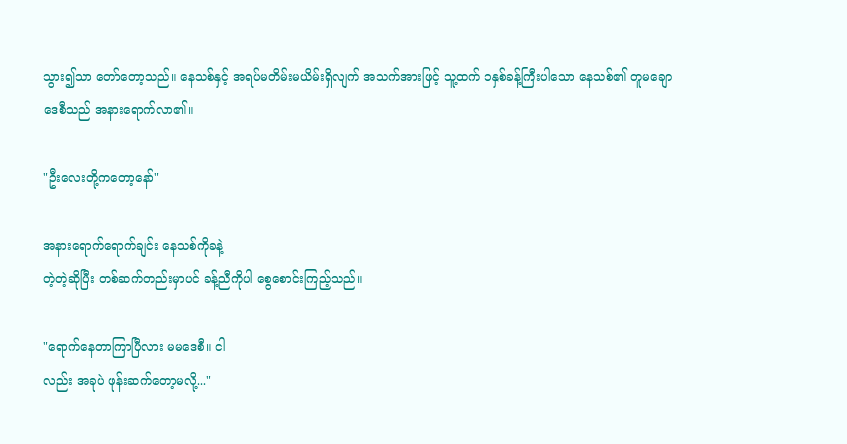သွား၍သာ တော်တော့သည်။ နေသစ်နှင့် အရပ်မတိမ်းမယိမ်းရှိလျက် အသက်အားဖြင့် သူ့ထက် ၁နှစ်ခန့်ကြီးပါသော နေသစ်၏ တူမချော ဒေစီသည် အနားရောက်လာ၏။

"ဦးလေးတို့ကတော့နော်"

အနားရောက်ရောက်ချင်း နေသစ်ကိုခနဲ့
တဲ့တဲ့ဆိုပြီး တစ်ဆက်တည်းမှာပင် ခန့်ညီကိုပါ စွေစောင်းကြည့်သည်။

"ရောက်နေတာကြာပြီလား မမဒေစီ။ ငါ
လည်း အခုပဲ ဖုန်းဆက်တော့မလို့..."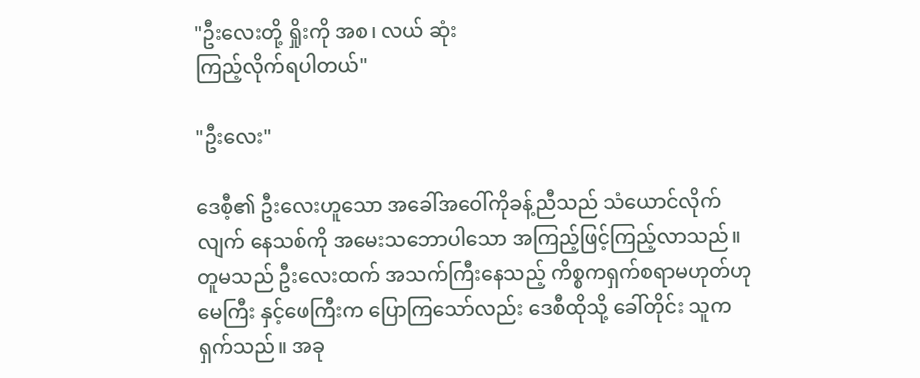"ဦးလေးတို့ ရှိုးကို အစ၊ လယ် ဆုံး
ကြည့်လိုက်ရပါတယ်"

"ဦးလေး"

ဒေစီ့၏ ဦးလေးဟူသော အခေါ်အဝေါ်ကိုခန့်ညီသည် သံယောင်လိုက်လျက် နေသစ်ကို အမေးသဘောပါသော အကြည့်ဖြင့်ကြည့်လာသည်။ တူမသည် ဦးလေးထက် အသက်ကြီးနေသည့် ကိစ္စကရှက်စရာမဟုတ်ဟု မေကြီး နှင့်ဖေကြီးက ပြောကြသော်လည်း ဒေစီထိုသို့ ခေါ်တိုင်း သူကရှက်သည်။ အခု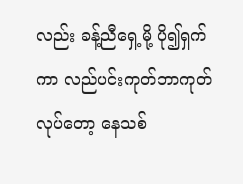လည်း ခန့်ညီရှေ့မို့ ပို၍ရှက်ကာ လည်ပင်းကုတ်ဘာကုတ်လုပ်တော့ နေသစ်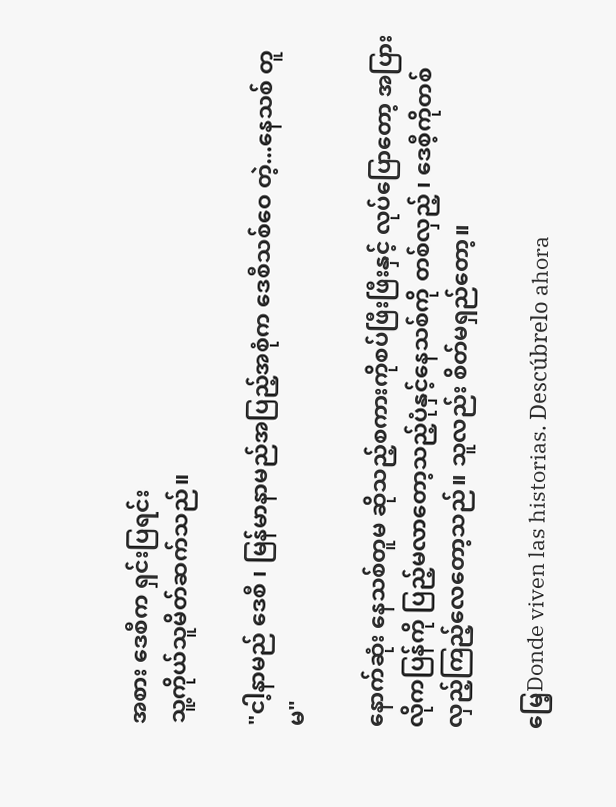အစား ဒေစီက ရှင်းပြရင်း
သူ့ကိုယ်သူမိတ်ဆက်သည်။

"ငါ့နာမည် ဒေစီ ၊ မြန်မာနာမည်အပြည့်အစုံက ဒေစီသစ်ဝေ တဲ့...နေသစ် တူမ"

နောက်ဆုံး နေသစ်တူမ ဆိုသည့်စကားကိုစပ်ဖြီးဖြီးနှင့် လုပ်ပြောတော့ အပြားလိုကပြန်ကို ပြည့်မလာတော့သည့်ပုံနှင့်နေသစ်ကို တစ်လှည့် ၊ ဒေစီ့ကိုတစ်
လှည့်ကြည့်လေတော့သည်။ သူလည်း စိတ်မရှည်တော့။

မြေ့Donde viven las historias. Descúbrelo ahora